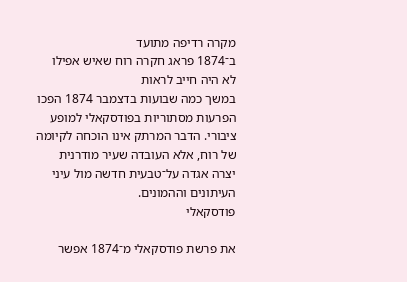מקרה רדיפה מתועד
ב־1874 פראג חקרה רוח שאיש אפילו לא היה חייב לראות
במשך כמה שבועות בדצמבר 1874 הפכו הפרעות מסתוריות בפודסקאלי למופע ציבורי. הדבר המרתק אינו הוכחה לקיומה של רוח, אלא העובדה שעיר מודרנית יצרה אגדה על־טבעית חדשה מול עיני העיתונים וההמונים.
פודסקאלי

את פרשת פודסקאלי מ־1874 אפשר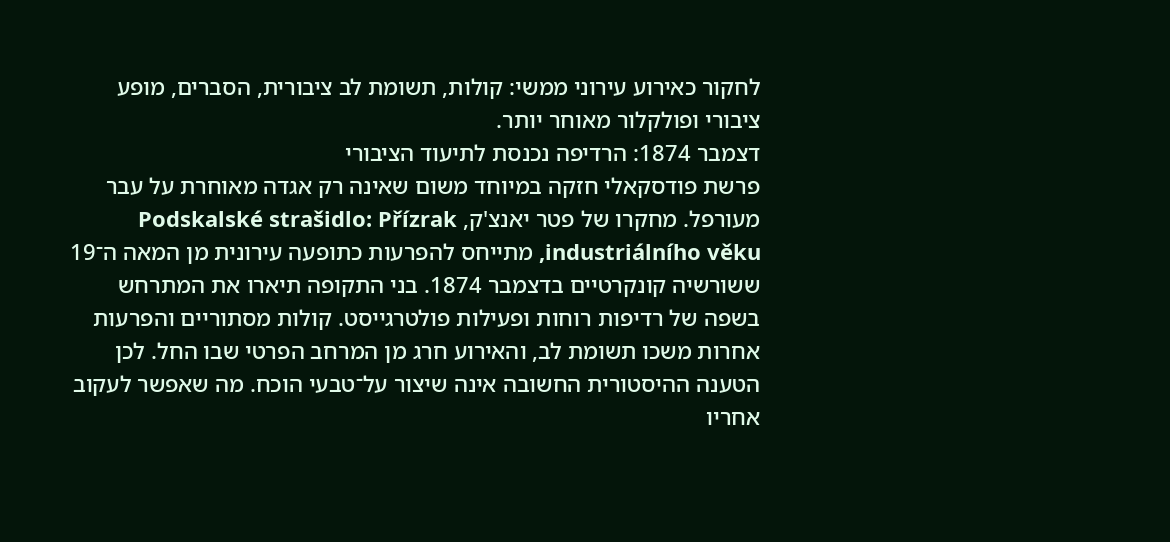לחקור כאירוע עירוני ממשי: קולות, תשומת לב ציבורית, הסברים, מופע ציבורי ופולקלור מאוחר יותר.
דצמבר 1874: הרדיפה נכנסת לתיעוד הציבורי
פרשת פודסקאלי חזקה במיוחד משום שאינה רק אגדה מאוחרת על עבר מעורפל. מחקרו של פטר יאנצ'ק, Podskalské strašidlo: Přízrak industriálního věku, מתייחס להפרעות כתופעה עירונית מן המאה ה־19 ששורשיה קונקרטיים בדצמבר 1874. בני התקופה תיארו את המתרחש בשפה של רדיפות רוחות ופעילות פולטרגייסט. קולות מסתוריים והפרעות אחרות משכו תשומת לב, והאירוע חרג מן המרחב הפרטי שבו החל. לכן הטענה ההיסטורית החשובה אינה שיצור על־טבעי הוכח. מה שאפשר לעקוב אחריו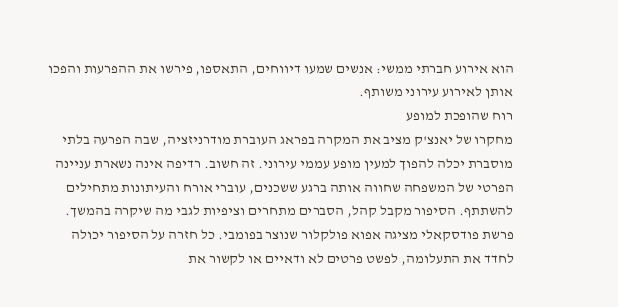הוא אירוע חברתי ממשי: אנשים שמעו דיווחים, התאספו, פירשו את ההפרעות והפכו אותן לאירוע עירוני משותף.
רוח שהופכת למופע
מחקרו של יאנצ'ק מציב את המקרה בפראג העוברת מודרניזציה, שבה הפרעה בלתי מוסברת יכלה להפוך למעין מופע עממי עירוני. זה חשוב. רדיפה אינה נשארת עניינה הפרטי של המשפחה שחווה אותה ברגע ששכנים, עוברי אורח והעיתונות מתחילים להשתתף. הסיפור מקבל קהל, הסברים מתחרים וציפיות לגבי מה שיקרה בהמשך. פרשת פודסקאלי מציגה אפוא פולקלור שנוצר בפומבי. כל חזרה על הסיפור יכולה לחדד את התעלומה, לפשט פרטים לא ודאיים או לקשור את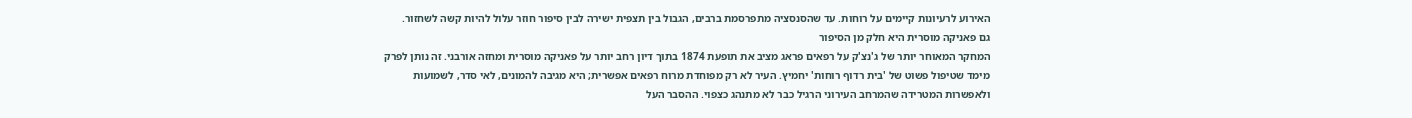האירוע לרעיונות קיימים על רוחות. עד שהסנסציה מתפרסמת ברבים, הגבול בין תצפית ישירה לבין סיפור חוזר עלול להיות קשה לשחזור.
גם פאניקה מוסרית היא חלק מן הסיפור
המחקר המאוחר יותר של ג'נצ'ק על רפאים פראג מציב את תופעת 1874 בתוך דיון רחב יותר על פאניקה מוסרית ומחזה אורבני. זה נותן לפרק מימד שטיפול פשוט של 'בית רדוף רוחות' יחמיץ. העיר לא רק מפוחדת מרוח רפאים אפשרית; היא מגיבה להמונים, לאי סדר, לשמועות ולאפשרות המטרידה שהמרחב העירוני הרגיל כבר לא מתנהג כצפוי. ההסבר העל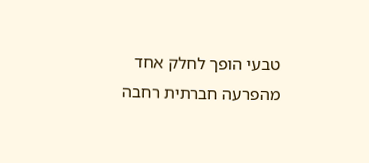טבעי הופך לחלק אחד מהפרעה חברתית רחבה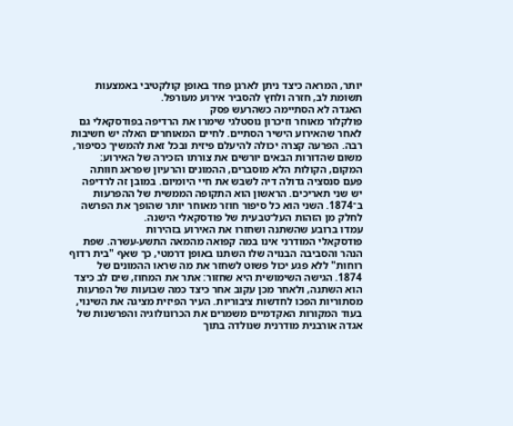יותר, המראה כיצד ניתן לארגן פחד באופן קולקטיבי באמצעות תשומת לב, חזרה ולחץ להסביר אירוע מעורפל.
האגדה לא הסתיימה כשהרעש פסק
פולקלור מאוחר וזיכרון נוסטלגי שימרו את הרדיפה בפודסקאלי גם לאחר שהאירוע הישיר הסתיים. לחיים המאוחרים האלה יש חשיבות רבה. הפרעה קצרה יכולה להיעלם פיזית ובכל זאת להמשיך כסיפור, משום שהדורות הבאים יורשים את צורתו הזכירה של האירוע: המקום, הקולות הלא מוסברים, ההמונים והרעיון שפראג חוותה פעם סנסציה גדולה דיה לשבש את חיי היומיום. במובן זה לרדיפה יש שני תאריכים. הראשון הוא התקופה הממשית של ההפרעות ב־1874. השני הוא כל סיפור חוזר מאוחר יותר שהופך את הפרשה לחלק מן הזהות העל־טבעית של פודסקאלי הישנה.
עמדו ברובע שהשתנה ושחזרו את האירוע בזהירות
פודסקאלי המודרני אינו במה קפואה מהמאה התשע-עשרה. שפת הנהר והסביבה הבנויה שלו השתנו באופן דרמטי, כך שאף "בית רדוף רוחות" ללא פגע יכול פשוט לשחזר את מה שראו ההמונים של 1874. הגישה השימושית היא שחזור: אתר את המחוז, שים לב כיצד הוא השתנה, ולאחר מכן עקוב אחר כיצד כמה שבועות של הפרעות מסתוריות הפכו לחדשות ציבוריות. העיר הפיזית מציגה את השינוי, בעוד המקורות האקדמיים משמרים את הכרונולוגיה והפרשנות של אגדה אורבנית מודרנית שנולדה בתוך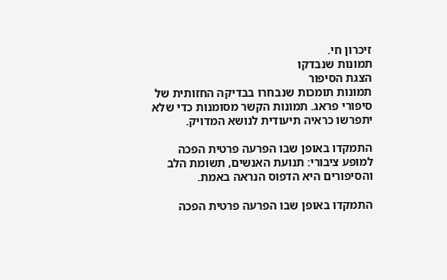זיכרון חי.
תמונות שנבדקו
הצגת הסיפור
תמונות תומכות שנבחרו בבדיקה החזותית של סיפורי פראג. תמונות הקשר מסומנות כדי שלא יתפרשו כראיה תיעודית לנושא המדויק.

התמקדו באופן שבו הפרעה פרטית הפכה למופע ציבורי: תנועת האנשים, תשומת הלב והסיפורים היא הדפוס הנראה באמת.

התמקדו באופן שבו הפרעה פרטית הפכה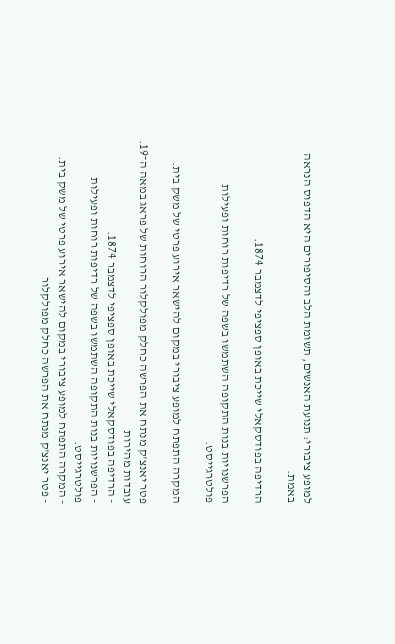למופע ציבורי: תנועת האנשים, תשומת הלב והסיפורים היא הדפוס הנראה באמת.

הרדיפה בפודסקאלי שייכת באופן ספציפי לדצמבר 1874.

הפרשנויות בנות התקופה השתמשו בשפה של רדיפות רוחות ופעילות פולטרגייסט.

המקרה התפתח למופע ציבורי במקום להישאר אירוע פרטי של משק בית.

פטר יאנצ'ק מנתח את הפרשה כחלק מפולקלור הרוחות של פראג במאה ה־19.
עובדות מהירות
- הרדיפה בפודסקאלי שייכת באופן ספציפי לדצמבר 1874.
- הפרשנויות בנות התקופה השתמשו בשפה של רדיפות רוחות ופעילות פולטרגייסט.
- המקרה התפתח למופע ציבורי במקום להישאר אירוע פרטי של משק בית.
- פטר יאנצ'ק מנתח את הפרשה כחלק מפולקלור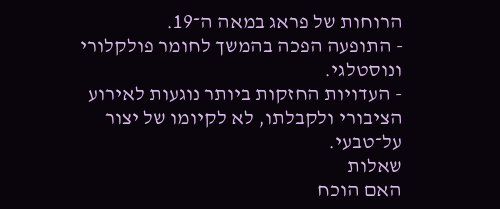הרוחות של פראג במאה ה־19.
- התופעה הפכה בהמשך לחומר פולקלורי ונוסטלגי.
- העדויות החזקות ביותר נוגעות לאירוע הציבורי ולקבלתו, לא לקיומו של יצור על־טבעי.
שאלות
האם הוכח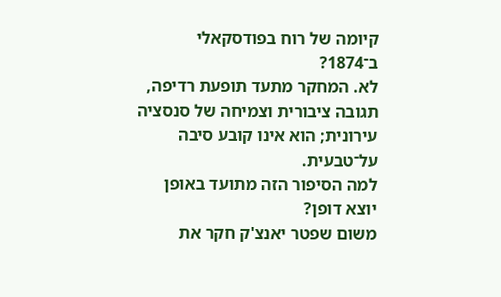קיומה של רוח בפודסקאלי ב־1874?
לא. המחקר מתעד תופעת רדיפה, תגובה ציבורית וצמיחה של סנסציה עירונית; הוא אינו קובע סיבה על־טבעית.
למה הסיפור הזה מתועד באופן יוצא דופן?
משום שפטר יאנצ'ק חקר את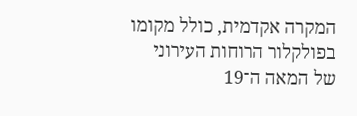המקרה אקדמית, כולל מקומו בפולקלור הרוחות העירוני של המאה ה־19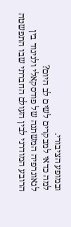ובמופע הציבורי.
למה כדאי למבקרים לשים לב היום?
לגאוגרפיה המשתנה של פודסקאלי ולניגוד בין הרובע המודרני לבין העולם החברתי שבו התפשטה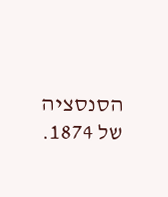הסנסציה של 1874.